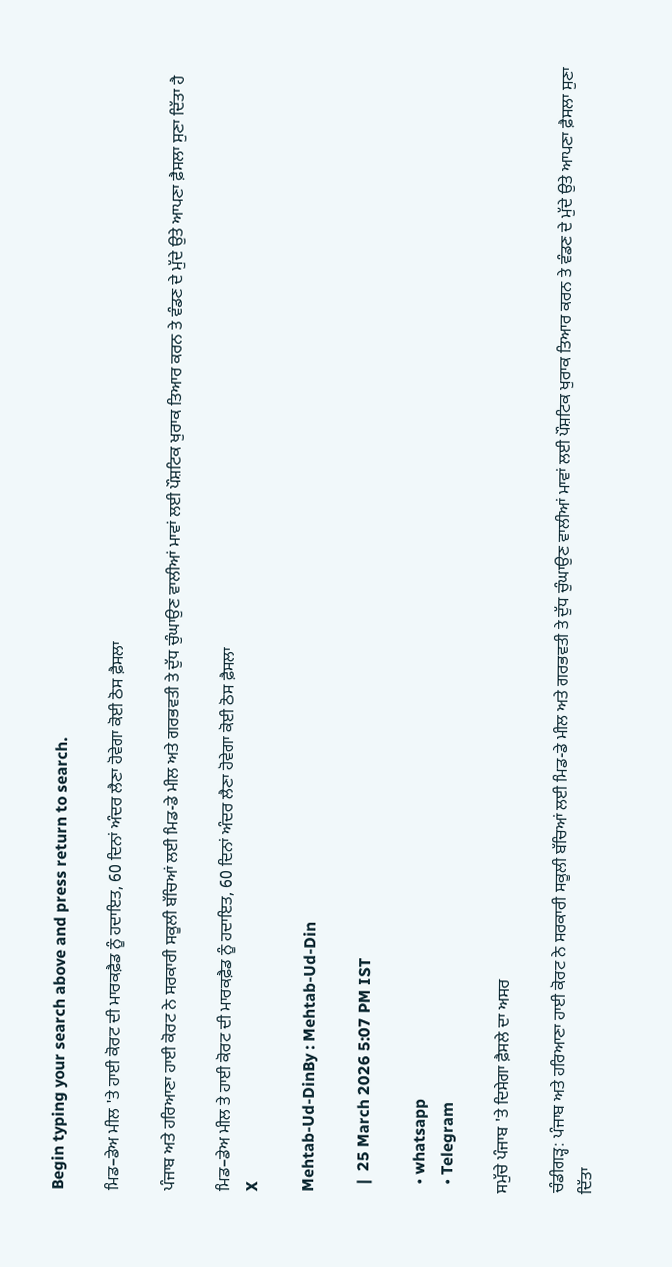Begin typing your search above and press return to search.

ਮਿਡ–ਡੇਅ ਮੀਲ 'ਤੇ ਹਾਈ ਕੋਰਟ ਦੀ ਮਾਰਕਫ਼ੈਡ ਨੂੰ ਹਦਾਇਤ, 60 ਦਿਨਾਂ ਅੰਦਰ ਲੈਣਾ ਹੋਵੇਗਾ ਕੋਈ ਠੋਸ ਫ਼ੈਸਲਾ

ਪੰਜਾਬ ਅਤੇ ਹਰਿਆਣਾ ਹਾਈ ਕੋਰਟ ਨੇ ਸਰਕਾਰੀ ਸਕੂਲੀ ਬੱਚਿਆਂ ਲਈ ਮਿਡ-ਡੇ ਮੀਲ ਅਤੇ ਗਰਭਵਤੀ ਤੇ ਦੁੱਧ ਚੁੰਘਾਉਣ ਵਾਲੀਆਂ ਮਾਵਾਂ ਲਈ ਪੌਸ਼ਟਿਕ ਖੁਰਾਕ ਤਿਆਰ ਕਰਨ ਤੇ ਵੰਡਣ ਦੇ ਮੁੱਦੇ ਉਤੇ ਆਪਣਾ ਫ਼ੈਸਲਾ ਸੁਣਾ ਦਿੱਤਾ ਹੈ

ਮਿਡ–ਡੇਅ ਮੀਲ ਤੇ ਹਾਈ ਕੋਰਟ ਦੀ ਮਾਰਕਫ਼ੈਡ ਨੂੰ ਹਦਾਇਤ, 60 ਦਿਨਾਂ ਅੰਦਰ ਲੈਣਾ ਹੋਵੇਗਾ ਕੋਈ ਠੋਸ ਫ਼ੈਸਲਾ
X

Mehtab-Ud-DinBy : Mehtab-Ud-Din

  |  25 March 2026 5:07 PM IST

  • whatsapp
  • Telegram

ਸਮੁੱਚੇ ਪੰਜਾਬ 'ਤੇ ਦਿਸੇਗਾ ਫ਼ੈਸਲੇ ਦਾ ਅਸਰ

ਚੰਡੀਗੜ੍ਹ: ਪੰਜਾਬ ਅਤੇ ਹਰਿਆਣਾ ਹਾਈ ਕੋਰਟ ਨੇ ਸਰਕਾਰੀ ਸਕੂਲੀ ਬੱਚਿਆਂ ਲਈ ਮਿਡ-ਡੇ ਮੀਲ ਅਤੇ ਗਰਭਵਤੀ ਤੇ ਦੁੱਧ ਚੁੰਘਾਉਣ ਵਾਲੀਆਂ ਮਾਵਾਂ ਲਈ ਪੌਸ਼ਟਿਕ ਖੁਰਾਕ ਤਿਆਰ ਕਰਨ ਤੇ ਵੰਡਣ ਦੇ ਮੁੱਦੇ ਉਤੇ ਆਪਣਾ ਫ਼ੈਸਲਾ ਸੁਣਾ ਦਿੱਤਾ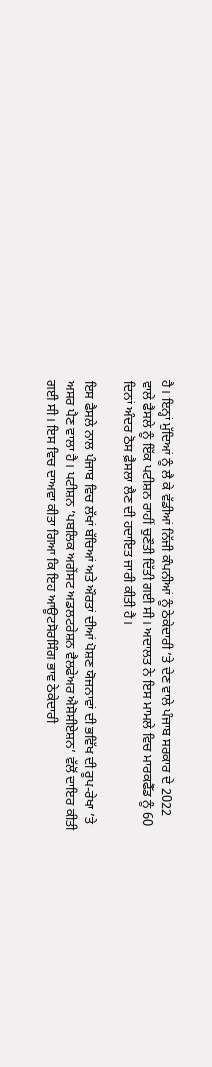ਹੈ। ਇਨ੍ਹਾਂ ਮੁੱਦਿਆਂ ਨੂੰ ਲੈ ਕੇ ਵੱਡੀਆਂ ਨਿੱਜੀ ਕੰਪਨੀਆਂ ਨੂੰ ਠੇਕੇਦਾਰੀ ’ਤੇ ਦੇਣ ਵਾਲੇ ਪੰਜਾਬ ਸਰਕਾਰ ਦੇ 2022 ਵਾਲੇ ਫੈਸਲੇ ਨੂੰ ਇੱਕ ਪਟੀਸ਼ਨ ਰਾਹੀਂ ਚੁਣੌਤੀ ਦਿੱਤੀ ਗਈ ਸੀ। ਅਦਾਲਤ ਨੇ ਇਸ ਮਾਮਲੇ ਵਿਚ ਮਾਰਕਫੈੱਡ ਨੂੰ 60 ਦਿਨਾਂ ਅੰਦਰ ਠੋਸ ਫ਼ੈਸਲਾ ਲੈਣ ਦੀ ਹਦਾਇਤ ਜਾਰੀ ਕੀਤੀ ਹੈ।

ਇਸ ਫੈਸਲੇ ਨਾਲ ਪੰਜਾਬ ਵਿਚ ਲੱਖਾਂ ਬੱਚਿਆਂ ਅਤੇ ਔਰਤਾਂ ਦੀਆਂ ਪੋਸ਼ਣ ਯੋਜਨਾਵਾਂ ਦੀ ਭਵਿੱਖ ਦੀ ਰੂਪ-ਰੇਖਾ ’ਤੇ ਅਸਰ ਪੈਣ ਵਾਲਾ ਹੈ। ਪਟੀਸ਼ਨ ’ਪਬਲਿਕ ਅਗੇਂਸਟ ਅਡਲਟਰੇਸ਼ਨ ਵੈਲਫੇਅਰ ਐਸੋਸੀਏਸ਼ਨ’ ਵੱਲੋਂ ਦਾਇਰ ਕੀਤੀ ਗਈ ਸੀ। ਇਸ ਵਿਚ ਦਾਅਵਾ ਕੀਤਾ ਗਿਆ ਕਿ ਇਹ ਆਊਟਸੋਰਸਿੰਗ ਭਾਵ ਠੇਕੇਦਾਰੀ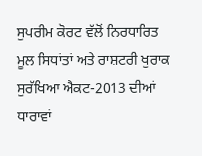ਸੁਪਰੀਮ ਕੋਰਟ ਵੱਲੋਂ ਨਿਰਧਾਰਿਤ ਮੂਲ ਸਿਧਾਂਤਾਂ ਅਤੇ ਰਾਸ਼ਟਰੀ ਖੁਰਾਕ ਸੁਰੱਖਿਆ ਐਕਟ-2013 ਦੀਆਂ ਧਾਰਾਵਾਂ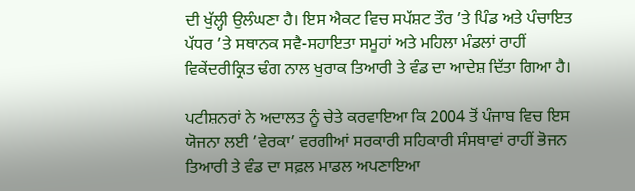ਦੀ ਖੁੱਲ੍ਹੀ ਉਲੰਘਣਾ ਹੈ। ਇਸ ਐਕਟ ਵਿਚ ਸਪੱਸ਼ਟ ਤੌਰ ’ਤੇ ਪਿੰਡ ਅਤੇ ਪੰਚਾਇਤ ਪੱਧਰ ’ਤੇ ਸਥਾਨਕ ਸਵੈ-ਸਹਾਇਤਾ ਸਮੂਹਾਂ ਅਤੇ ਮਹਿਲਾ ਮੰਡਲਾਂ ਰਾਹੀਂ ਵਿਕੇਂਦਰੀਕ੍ਰਿਤ ਢੰਗ ਨਾਲ ਖੁਰਾਕ ਤਿਆਰੀ ਤੇ ਵੰਡ ਦਾ ਆਦੇਸ਼ ਦਿੱਤਾ ਗਿਆ ਹੈ।

ਪਟੀਸ਼ਨਰਾਂ ਨੇ ਅਦਾਲਤ ਨੂੰ ਚੇਤੇ ਕਰਵਾਇਆ ਕਿ 2004 ਤੋਂ ਪੰਜਾਬ ਵਿਚ ਇਸ ਯੋਜਨਾ ਲਈ ’ਵੇਰਕਾ’ ਵਰਗੀਆਂ ਸਰਕਾਰੀ ਸਹਿਕਾਰੀ ਸੰਸਥਾਵਾਂ ਰਾਹੀਂ ਭੋਜਨ ਤਿਆਰੀ ਤੇ ਵੰਡ ਦਾ ਸਫ਼ਲ ਮਾਡਲ ਅਪਣਾਇਆ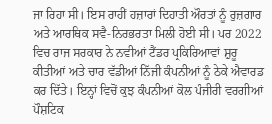ਜਾ ਰਿਹਾ ਸੀ। ਇਸ ਰਾਹੀਂ ਹਜ਼ਾਰਾਂ ਦਿਹਾਤੀ ਔਰਤਾਂ ਨੂੰ ਰੁਜ਼ਗਾਰ ਅਤੇ ਆਰਥਿਕ ਸਵੈ-ਨਿਰਭਰਤਾ ਮਿਲੀ ਹੋਈ ਸੀ। ਪਰ 2022 ਵਿਚ ਰਾਜ ਸਰਕਾਰ ਨੇ ਨਵੀਆਂ ਟੈਂਡਰ ਪ੍ਰਕਿਰਿਆਵਾਂ ਸ਼ੁਰੂ ਕੀਤੀਆਂ ਅਤੇ ਚਾਰ ਵੱਡੀਆਂ ਨਿੱਜੀ ਕੰਪਨੀਆਂ ਨੂੰ ਠੇਕੇ ਐਵਾਰਡ ਕਰ ਦਿੱਤੇ। ਇਨ੍ਹਾਂ ਵਿਚੋਂ ਕੁਝ ਕੰਪਨੀਆਂ ਕੋਲ ਪੰਜੀਰੀ ਵਰਗੀਆਂ ਪੌਸ਼ਟਿਕ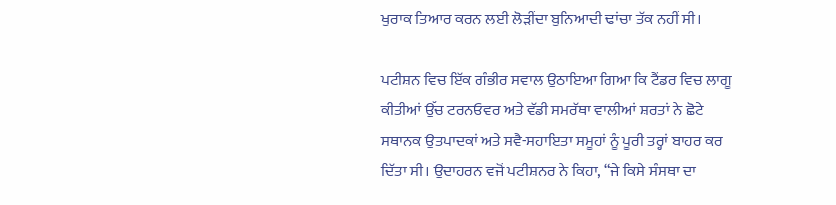ਖੁਰਾਕ ਤਿਆਰ ਕਰਨ ਲਈ ਲੋੜੀਂਦਾ ਬੁਨਿਆਦੀ ਢਾਂਚਾ ਤੱਕ ਨਹੀਂ ਸੀ।

ਪਟੀਸ਼ਨ ਵਿਚ ਇੱਕ ਗੰਭੀਰ ਸਵਾਲ ਉਠਾਇਆ ਗਿਆ ਕਿ ਟੈਂਡਰ ਵਿਚ ਲਾਗੂ ਕੀਤੀਆਂ ਉੱਚ ਟਰਨਓਵਰ ਅਤੇ ਵੱਡੀ ਸਮਰੱਥਾ ਵਾਲੀਆਂ ਸ਼ਰਤਾਂ ਨੇ ਛੋਟੇ ਸਥਾਨਕ ਉਤਪਾਦਕਾਂ ਅਤੇ ਸਵੈ-ਸਹਾਇਤਾ ਸਮੂਹਾਂ ਨੂੰ ਪੂਰੀ ਤਰ੍ਹਾਂ ਬਾਹਰ ਕਰ ਦਿੱਤਾ ਸੀ। ਉਦਾਹਰਨ ਵਜੋਂ ਪਟੀਸ਼ਨਰ ਨੇ ਕਿਹਾ, “ਜੇ ਕਿਸੇ ਸੰਸਥਾ ਦਾ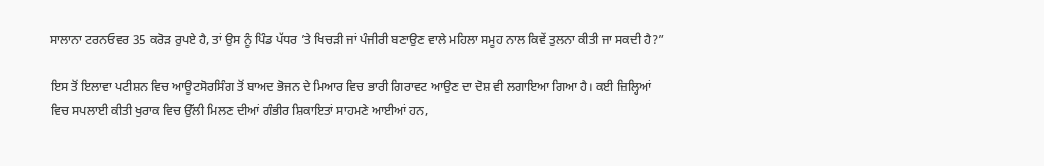ਸਾਲਾਨਾ ਟਰਨਓਵਰ 35 ਕਰੋੜ ਰੁਪਏ ਹੈ, ਤਾਂ ਉਸ ਨੂੰ ਪਿੰਡ ਪੱਧਰ ’ਤੇ ਖਿਚੜੀ ਜਾਂ ਪੰਜੀਰੀ ਬਣਾਉਣ ਵਾਲੇ ਮਹਿਲਾ ਸਮੂਹ ਨਾਲ ਕਿਵੇਂ ਤੁਲਨਾ ਕੀਤੀ ਜਾ ਸਕਦੀ ਹੈ?”

ਇਸ ਤੋਂ ਇਲਾਵਾ ਪਟੀਸ਼ਨ ਵਿਚ ਆਊਟਸੋਰਸਿੰਗ ਤੋਂ ਬਾਅਦ ਭੋਜਨ ਦੇ ਮਿਆਰ ਵਿਚ ਭਾਰੀ ਗਿਰਾਵਟ ਆਉਣ ਦਾ ਦੋਸ਼ ਵੀ ਲਗਾਇਆ ਗਿਆ ਹੈ। ਕਈ ਜ਼ਿਲ੍ਹਿਆਂ ਵਿਚ ਸਪਲਾਈ ਕੀਤੀ ਖੁਰਾਕ ਵਿਚ ਉੱਲੀ ਮਿਲਣ ਦੀਆਂ ਗੰਭੀਰ ਸ਼ਿਕਾਇਤਾਂ ਸਾਹਮਣੇ ਆਈਆਂ ਹਨ,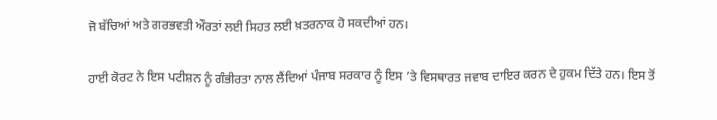ਜੋ ਬੱਚਿਆਂ ਅਤੇ ਗਰਭਵਤੀ ਔਰਤਾਂ ਲਈ ਸਿਹਤ ਲਈ ਖ਼ਤਰਨਾਕ ਹੋ ਸਕਦੀਆਂ ਹਨ।

ਹਾਈ ਕੋਰਟ ਨੇ ਇਸ ਪਟੀਸ਼ਨ ਨੂੰ ਗੰਭੀਰਤਾ ਨਾਲ ਲੈਂਦਿਆਂ ਪੰਜਾਬ ਸਰਕਾਰ ਨੂੰ ਇਸ ’ਤੇ ਵਿਸਥਾਰਤ ਜਵਾਬ ਦਾਇਰ ਕਰਨ ਦੇ ਹੁਕਮ ਦਿੱਤੇ ਹਨ। ਇਸ ਤੋਂ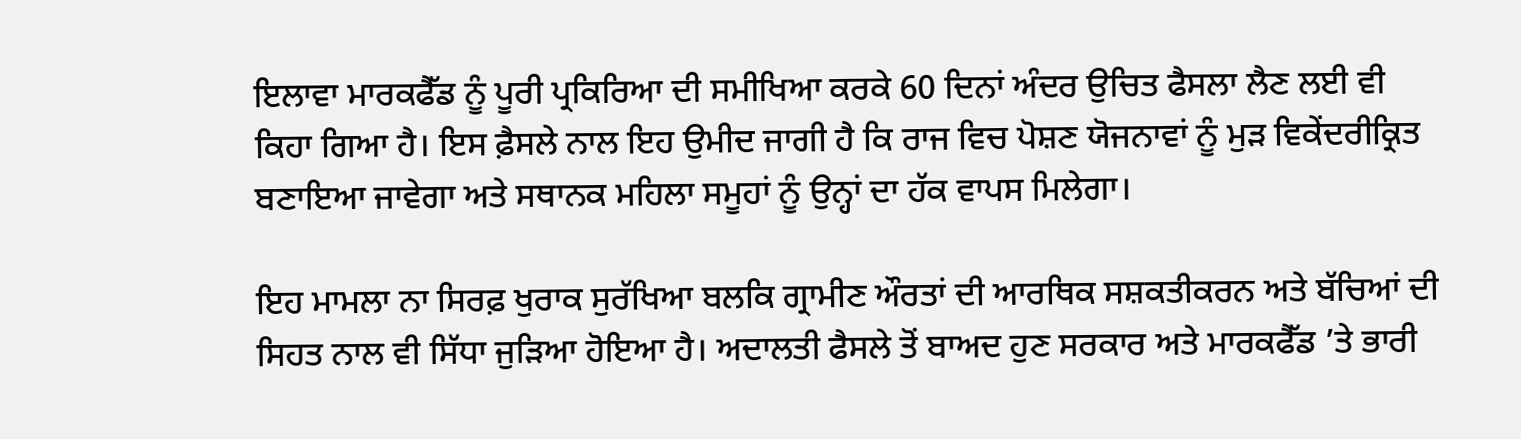ਇਲਾਵਾ ਮਾਰਕਫੈੱਡ ਨੂੰ ਪੂਰੀ ਪ੍ਰਕਿਰਿਆ ਦੀ ਸਮੀਖਿਆ ਕਰਕੇ 60 ਦਿਨਾਂ ਅੰਦਰ ਉਚਿਤ ਫੈਸਲਾ ਲੈਣ ਲਈ ਵੀ ਕਿਹਾ ਗਿਆ ਹੈ। ਇਸ ਫ਼ੈਸਲੇ ਨਾਲ ਇਹ ਉਮੀਦ ਜਾਗੀ ਹੈ ਕਿ ਰਾਜ ਵਿਚ ਪੋਸ਼ਣ ਯੋਜਨਾਵਾਂ ਨੂੰ ਮੁੜ ਵਿਕੇਂਦਰੀਕ੍ਰਿਤ ਬਣਾਇਆ ਜਾਵੇਗਾ ਅਤੇ ਸਥਾਨਕ ਮਹਿਲਾ ਸਮੂਹਾਂ ਨੂੰ ਉਨ੍ਹਾਂ ਦਾ ਹੱਕ ਵਾਪਸ ਮਿਲੇਗਾ।

ਇਹ ਮਾਮਲਾ ਨਾ ਸਿਰਫ਼ ਖੁਰਾਕ ਸੁਰੱਖਿਆ ਬਲਕਿ ਗ੍ਰਾਮੀਣ ਔਰਤਾਂ ਦੀ ਆਰਥਿਕ ਸਸ਼ਕਤੀਕਰਨ ਅਤੇ ਬੱਚਿਆਂ ਦੀ ਸਿਹਤ ਨਾਲ ਵੀ ਸਿੱਧਾ ਜੁੜਿਆ ਹੋਇਆ ਹੈ। ਅਦਾਲਤੀ ਫੈਸਲੇ ਤੋਂ ਬਾਅਦ ਹੁਣ ਸਰਕਾਰ ਅਤੇ ਮਾਰਕਫੈੱਡ ’ਤੇ ਭਾਰੀ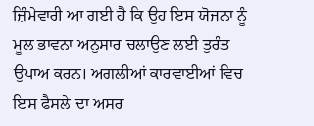ਜ਼ਿੰਮੇਵਾਰੀ ਆ ਗਈ ਹੈ ਕਿ ਉਹ ਇਸ ਯੋਜਨਾ ਨੂੰ ਮੂਲ ਭਾਵਨਾ ਅਨੁਸਾਰ ਚਲਾਉਣ ਲਈ ਤੁਰੰਤ ਉਪਾਅ ਕਰਨ। ਅਗਲੀਆਂ ਕਾਰਵਾਈਆਂ ਵਿਚ ਇਸ ਫੈਸਲੇ ਦਾ ਅਸਰ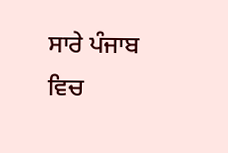ਸਾਰੇ ਪੰਜਾਬ ਵਿਚ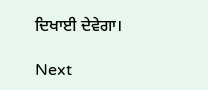ਦਿਖਾਈ ਦੇਵੇਗਾ।

Next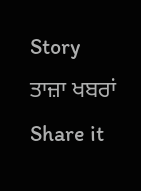Story
ਤਾਜ਼ਾ ਖਬਰਾਂ
Share it